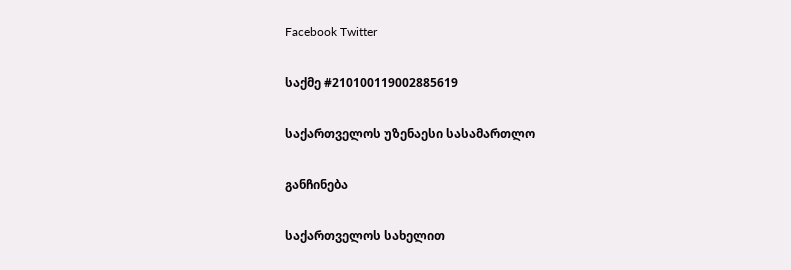Facebook Twitter

საქმე #210100119002885619

საქართველოს უზენაესი სასამართლო

განჩინება

საქართველოს სახელით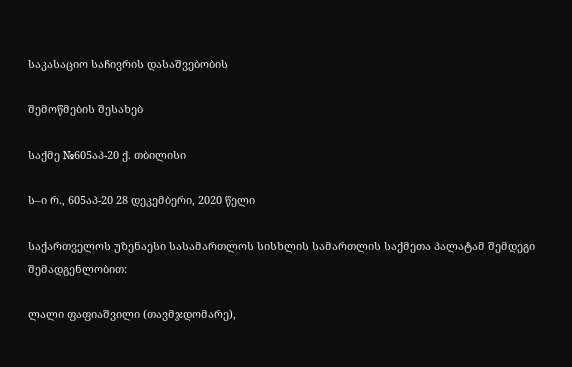საკასაციო საჩივრის დასაშვებობის

შემოწმების შესახებ

საქმე №605აპ-20 ქ. თბილისი

ს–ი რ., 605აპ-20 28 დეკემბერი, 2020 წელი

საქართველოს უზენაესი სასამართლოს სისხლის სამართლის საქმეთა პალატამ შემდეგი შემადგენლობით:

ლალი ფაფიაშვილი (თავმჯდომარე),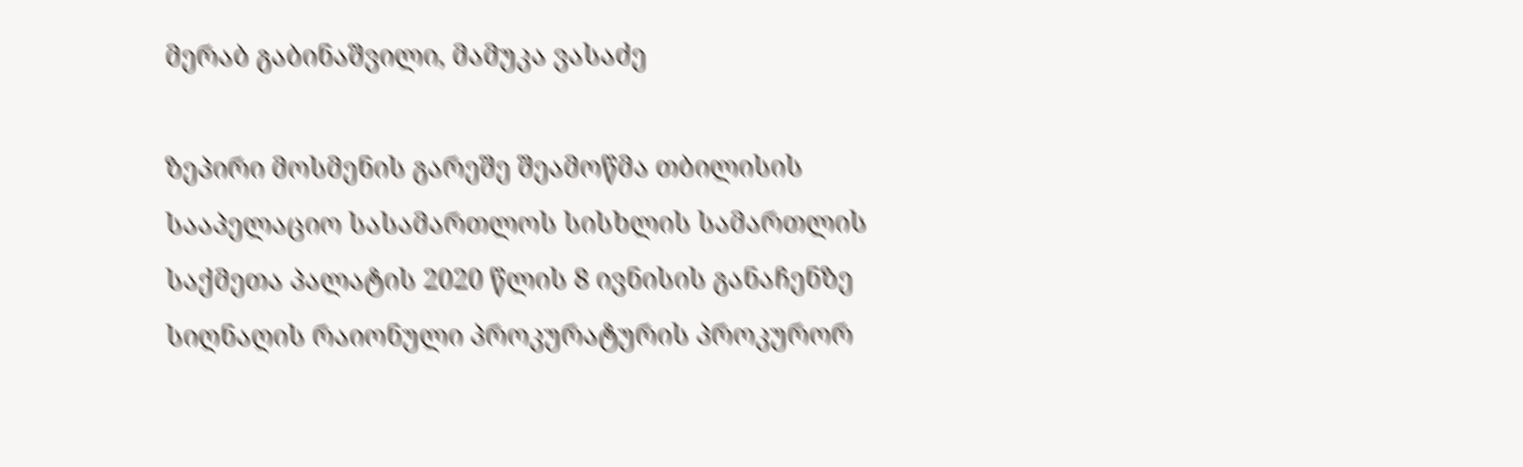მერაბ გაბინაშვილი, მამუკა ვასაძე

ზეპირი მოსმენის გარეშე შეამოწმა თბილისის სააპელაციო სასამართლოს სისხლის სამართლის საქმეთა პალატის 2020 წლის 8 ივნისის განაჩენზე სიღნაღის რაიონული პროკურატურის პროკურორ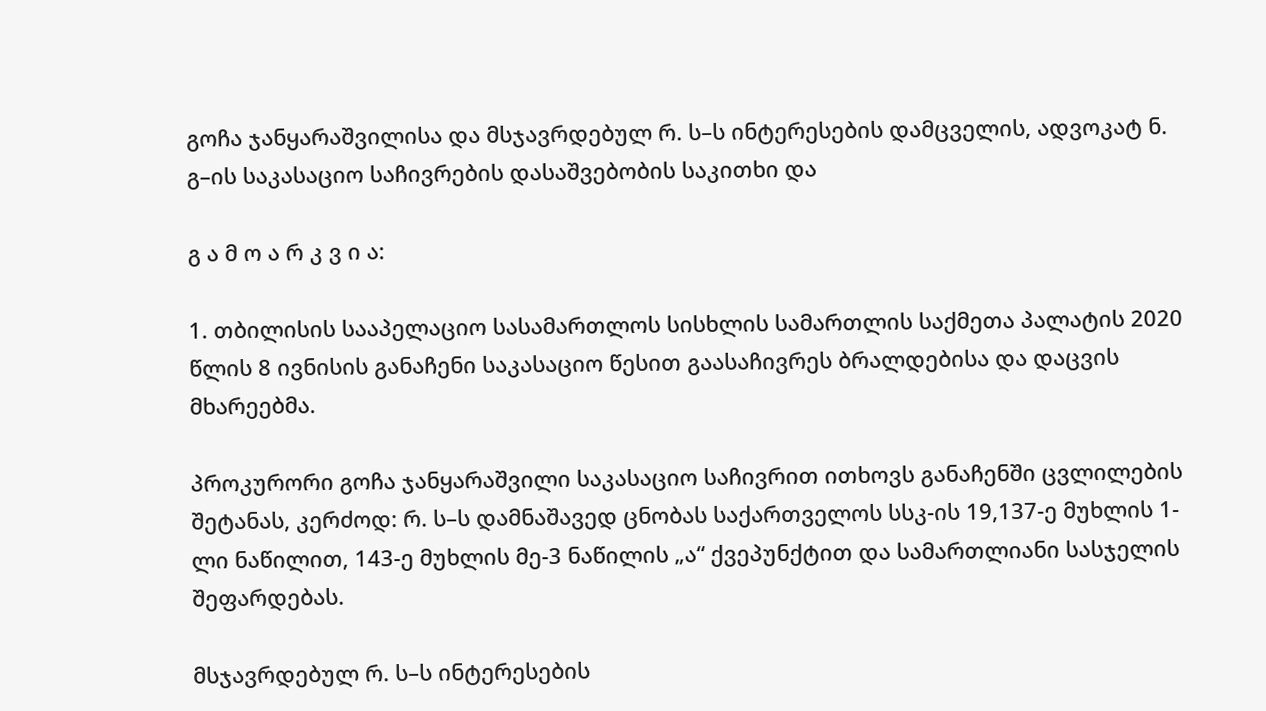გოჩა ჯანყარაშვილისა და მსჯავრდებულ რ. ს–ს ინტერესების დამცველის, ადვოკატ ნ. გ–ის საკასაციო საჩივრების დასაშვებობის საკითხი და

გ ა მ ო ა რ კ ვ ი ა:

1. თბილისის სააპელაციო სასამართლოს სისხლის სამართლის საქმეთა პალატის 2020 წლის 8 ივნისის განაჩენი საკასაციო წესით გაასაჩივრეს ბრალდებისა და დაცვის მხარეებმა.

პროკურორი გოჩა ჯანყარაშვილი საკასაციო საჩივრით ითხოვს განაჩენში ცვლილების შეტანას, კერძოდ: რ. ს–ს დამნაშავედ ცნობას საქართველოს სსკ-ის 19,137-ე მუხლის 1-ლი ნაწილით, 143-ე მუხლის მე-3 ნაწილის „ა“ ქვეპუნქტით და სამართლიანი სასჯელის შეფარდებას.

მსჯავრდებულ რ. ს–ს ინტერესების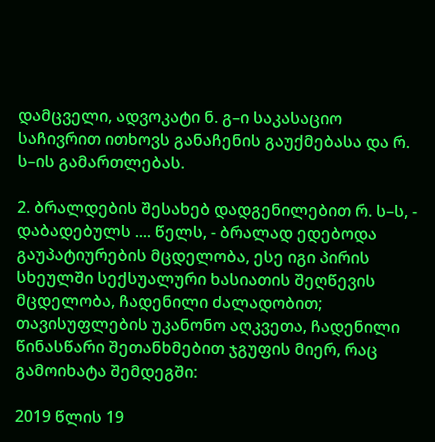დამცველი, ადვოკატი ნ. გ–ი საკასაციო საჩივრით ითხოვს განაჩენის გაუქმებასა და რ. ს–ის გამართლებას.

2. ბრალდების შესახებ დადგენილებით რ. ს–ს, - დაბადებულს .... წელს, - ბრალად ედებოდა გაუპატიურების მცდელობა, ესე იგი პირის სხეულში სექსუალური ხასიათის შეღწევის მცდელობა, ჩადენილი ძალადობით; თავისუფლების უკანონო აღკვეთა, ჩადენილი წინასწარი შეთანხმებით ჯგუფის მიერ, რაც გამოიხატა შემდეგში:

2019 წლის 19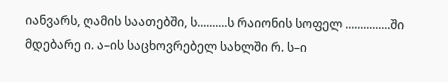იანვარს, ღამის საათებში, ს..........ს რაიონის სოფელ ...............ში მდებარე ი. ა–ის საცხოვრებელ სახლში რ. ს–ი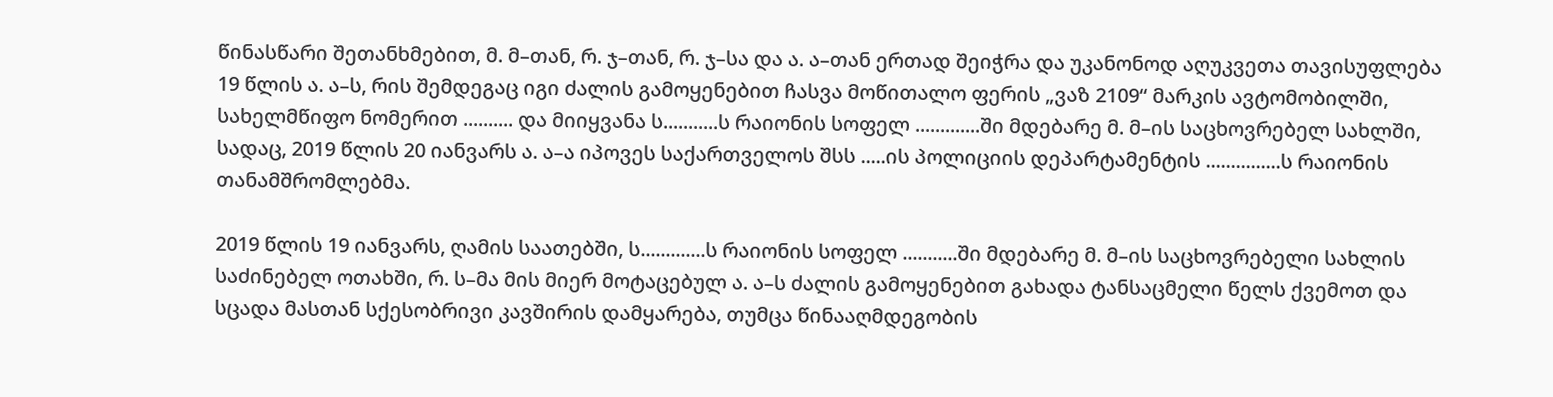წინასწარი შეთანხმებით, მ. მ–თან, რ. ჯ–თან, რ. ჯ–სა და ა. ა–თან ერთად შეიჭრა და უკანონოდ აღუკვეთა თავისუფლება 19 წლის ა. ა–ს, რის შემდეგაც იგი ძალის გამოყენებით ჩასვა მოწითალო ფერის „ვაზ 2109“ მარკის ავტომობილში, სახელმწიფო ნომერით .......... და მიიყვანა ს...........ს რაიონის სოფელ .............ში მდებარე მ. მ–ის საცხოვრებელ სახლში, სადაც, 2019 წლის 20 იანვარს ა. ა–ა იპოვეს საქართველოს შსს .....ის პოლიციის დეპარტამენტის ...............ს რაიონის თანამშრომლებმა.

2019 წლის 19 იანვარს, ღამის საათებში, ს.............ს რაიონის სოფელ ...........ში მდებარე მ. მ–ის საცხოვრებელი სახლის საძინებელ ოთახში, რ. ს–მა მის მიერ მოტაცებულ ა. ა–ს ძალის გამოყენებით გახადა ტანსაცმელი წელს ქვემოთ და სცადა მასთან სქესობრივი კავშირის დამყარება, თუმცა წინააღმდეგობის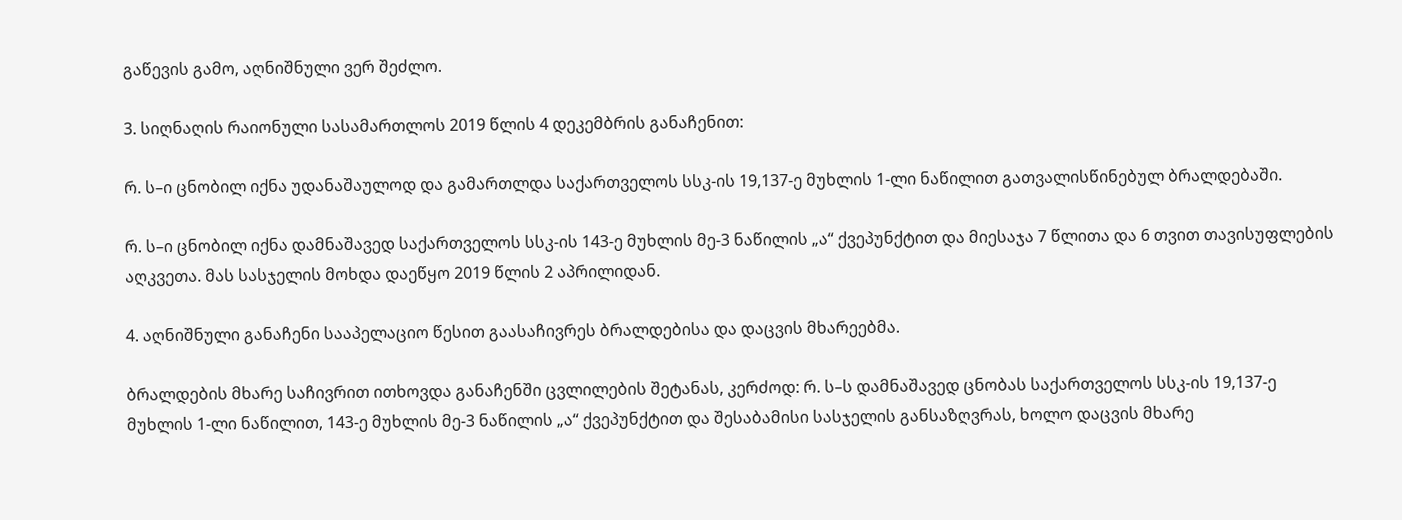გაწევის გამო, აღნიშნული ვერ შეძლო.

3. სიღნაღის რაიონული სასამართლოს 2019 წლის 4 დეკემბრის განაჩენით:

რ. ს–ი ცნობილ იქნა უდანაშაულოდ და გამართლდა საქართველოს სსკ-ის 19,137-ე მუხლის 1-ლი ნაწილით გათვალისწინებულ ბრალდებაში.

რ. ს–ი ცნობილ იქნა დამნაშავედ საქართველოს სსკ-ის 143-ე მუხლის მე-3 ნაწილის „ა“ ქვეპუნქტით და მიესაჯა 7 წლითა და 6 თვით თავისუფლების აღკვეთა. მას სასჯელის მოხდა დაეწყო 2019 წლის 2 აპრილიდან.

4. აღნიშნული განაჩენი სააპელაციო წესით გაასაჩივრეს ბრალდებისა და დაცვის მხარეებმა.

ბრალდების მხარე საჩივრით ითხოვდა განაჩენში ცვლილების შეტანას, კერძოდ: რ. ს–ს დამნაშავედ ცნობას საქართველოს სსკ-ის 19,137-ე მუხლის 1-ლი ნაწილით, 143-ე მუხლის მე-3 ნაწილის „ა“ ქვეპუნქტით და შესაბამისი სასჯელის განსაზღვრას, ხოლო დაცვის მხარე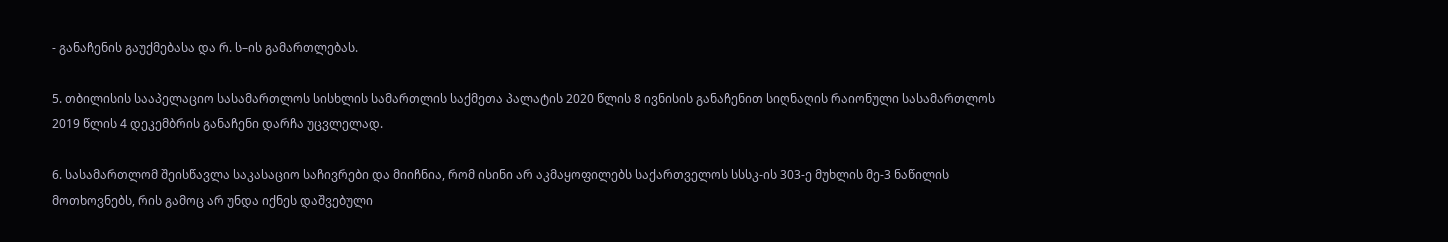- განაჩენის გაუქმებასა და რ. ს–ის გამართლებას.

5. თბილისის სააპელაციო სასამართლოს სისხლის სამართლის საქმეთა პალატის 2020 წლის 8 ივნისის განაჩენით სიღნაღის რაიონული სასამართლოს 2019 წლის 4 დეკემბრის განაჩენი დარჩა უცვლელად.

6. სასამართლომ შეისწავლა საკასაციო საჩივრები და მიიჩნია, რომ ისინი არ აკმაყოფილებს საქართველოს სსსკ-ის 303-ე მუხლის მე-3 ნაწილის მოთხოვნებს, რის გამოც არ უნდა იქნეს დაშვებული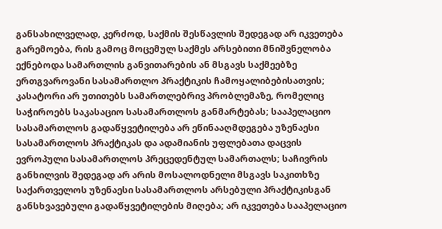განსახილველად, კერძოდ, საქმის შესწავლის შედეგად არ იკვეთება გარემოება, რის გამოც მოცემულ საქმეს არსებითი მნიშვნელობა ექნებოდა სამართლის განვითარების ან მსგავს საქმეებზე ერთგვაროვანი სასამართლო პრაქტიკის ჩამოყალიბებისათვის; კასატორი არ უთითებს სამართლებრივ პრობლემაზე, რომელიც საჭიროებს საკასაციო სასამართლოს განმარტებას; სააპელაციო სასამართლოს გადაწყვეტილება არ ეწინააღმდეგება უზენაესი სასამართლოს პრაქტიკას და ადამიანის უფლებათა დაცვის ევროპული სასამართლოს პრეცედენტულ სამართალს; საჩივრის განხილვის შედეგად არ არის მოსალოდნელი მსგავს საკითხზე საქართველოს უზენაესი სასამართლოს არსებული პრაქტიკისგან განსხვავებული გადაწყვეტილების მიღება; არ იკვეთება სააპელაციო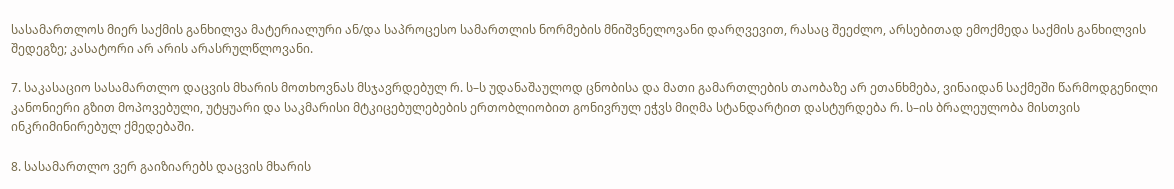სასამართლოს მიერ საქმის განხილვა მატერიალური ან/და საპროცესო სამართლის ნორმების მნიშვნელოვანი დარღვევით, რასაც შეეძლო, არსებითად ემოქმედა საქმის განხილვის შედეგზე; კასატორი არ არის არასრულწლოვანი.

7. საკასაციო სასამართლო დაცვის მხარის მოთხოვნას მსჯავრდებულ რ. ს–ს უდანაშაულოდ ცნობისა და მათი გამართლების თაობაზე არ ეთანხმება, ვინაიდან საქმეში წარმოდგენილი კანონიერი გზით მოპოვებული, უტყუარი და საკმარისი მტკიცებულებების ერთობლიობით გონივრულ ეჭვს მიღმა სტანდარტით დასტურდება რ. ს–ის ბრალეულობა მისთვის ინკრიმინირებულ ქმედებაში.

8. სასამართლო ვერ გაიზიარებს დაცვის მხარის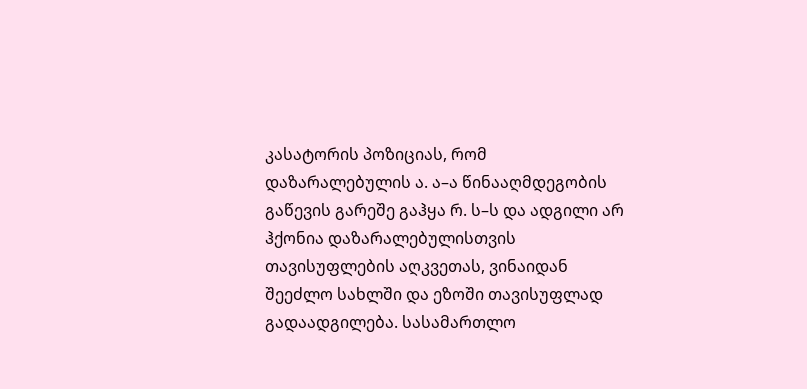კასატორის პოზიციას, რომ დაზარალებულის ა. ა–ა წინააღმდეგობის გაწევის გარეშე გაჰყა რ. ს–ს და ადგილი არ ჰქონია დაზარალებულისთვის თავისუფლების აღკვეთას, ვინაიდან შეეძლო სახლში და ეზოში თავისუფლად გადაადგილება. სასამართლო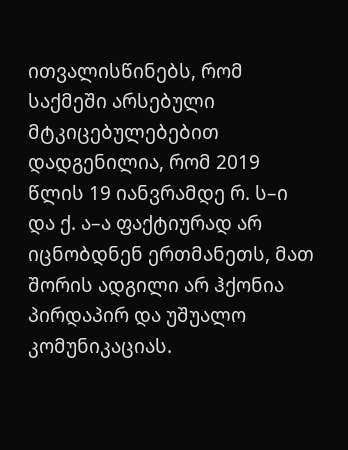ითვალისწინებს, რომ საქმეში არსებული მტკიცებულებებით დადგენილია, რომ 2019 წლის 19 იანვრამდე რ. ს–ი და ქ. ა–ა ფაქტიურად არ იცნობდნენ ერთმანეთს, მათ შორის ადგილი არ ჰქონია პირდაპირ და უშუალო კომუნიკაციას.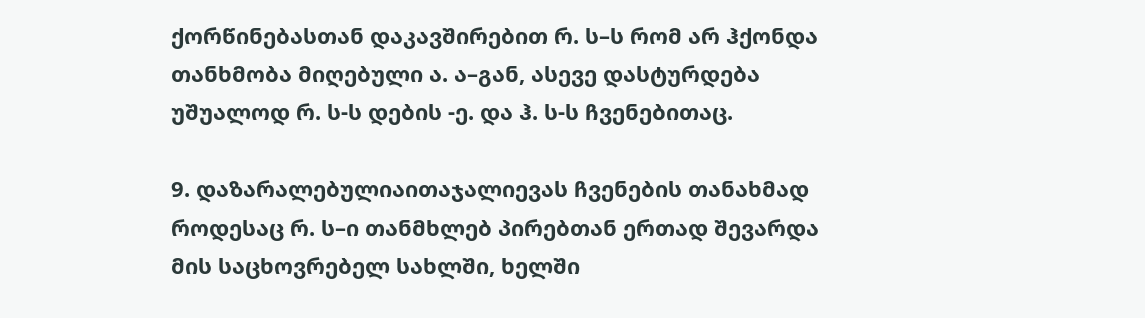ქორწინებასთან დაკავშირებით რ. ს–ს რომ არ ჰქონდა თანხმობა მიღებული ა. ა–გან, ასევე დასტურდება უშუალოდ რ. ს-ს დების -ე. და ჰ. ს-ს ჩვენებითაც.

9. დაზარალებულიაითაჯალიევას ჩვენების თანახმად როდესაც რ. ს–ი თანმხლებ პირებთან ერთად შევარდა მის საცხოვრებელ სახლში, ხელში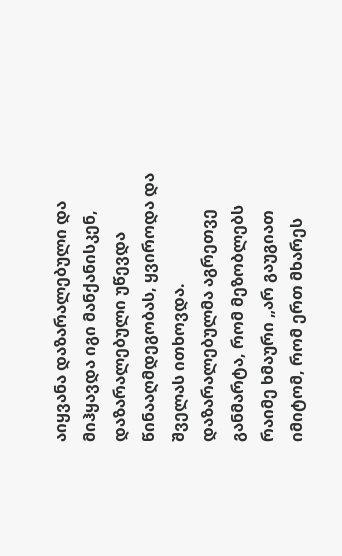აიყვანა დაზარალებული და მიჰყავდა იგი მანქანისკენ, დაზარალებული უწევდა წინააღმდეგობას, ყვიროდა და შველას ითხოვდა. დაზარალებულმა აგრეთვე განმარტა, რომ მეზობლებს რაიმე ხმაური „არ გაუგიათ იმიტომ, რომ ერთ მხარეს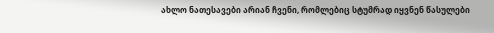ახლო ნათესავები არიან ჩვენი, რომლებიც სტუმრად იყვნენ წასულები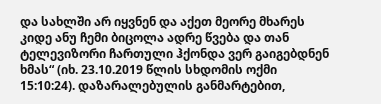და სახლში არ იყვნენ და აქეთ მეორე მხარეს კიდე ანუ ჩემი ბიცოლა ადრე წვება და თან ტელევიზორი ჩართული ჰქონდა ვერ გაიგებდნენ ხმას“ (იხ. 23.10.2019 წლის სხდომის ოქმი 15:10:24). დაზარალებულის განმარტებით,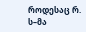როდესაც რ. ს–მა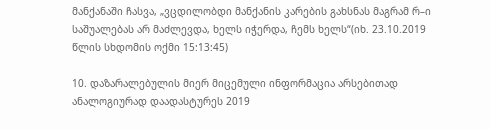მანქანაში ჩასვა, „ვცდილობდი მანქანის კარების გახსნას მაგრამ რ–ი საშუალებას არ მაძლევდა, ხელს იჭერდა, ჩემს ხელს“(იხ. 23.10.2019 წლის სხდომის ოქმი 15:13:45)

10. დაზარალებულის მიერ მიცემული ინფორმაცია არსებითად ანალოგიურად დაადასტურეს 2019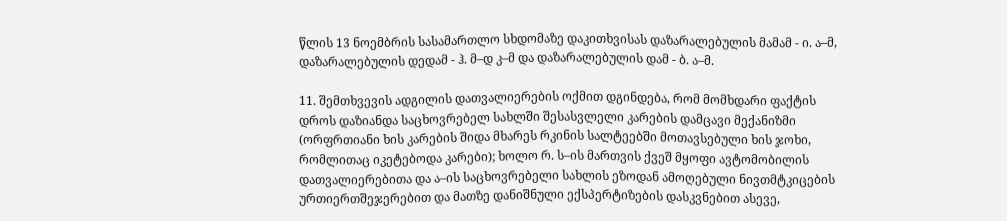წლის 13 ნოემბრის სასამართლო სხდომაზე დაკითხვისას დაზარალებულის მამამ - ი. ა–მ, დაზარალებულის დედამ - ჰ. მ–დ კ–მ და დაზარალებულის დამ - ბ. ა–მ.

11. შემთხვევის ადგილის დათვალიერების ოქმით დგინდება, რომ მომხდარი ფაქტის დროს დაზიანდა საცხოვრებელ სახლში შესასვლელი კარების დამცავი მექანიზმი (ორფრთიანი ხის კარების შიდა მხარეს რკინის სალტეებში მოთავსებული ხის ჯოხი, რომლითაც იკეტებოდა კარები); ხოლო რ. ს–ის მართვის ქვეშ მყოფი ავტომობილის დათვალიერებითა და ა–ის საცხოვრებელი სახლის ეზოდან ამოღებული ნივთმტკიცების ურთიერთშეჯერებით და მათზე დანიშნული ექსპერტიზების დასკვნებით ასევე,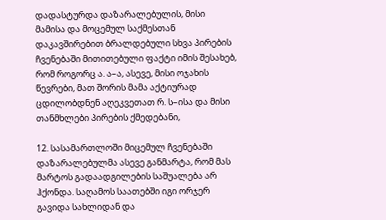დადასტურდა დაზარალებულის, მისი მამისა და მოცემულ საქმესთან დაკავშირებით ბრალდებული სხვა პირების ჩვენებაში მითითებული ფაქტი იმის შესახებ, რომ როგორც ა. ა–ა, ასევე, მისი ოჯახის წევრები, მათ შორის მამა აქტიურად ცდილობდნენ აღეკვეთათ რ. ს–ისა და მისი თანმხლები პირების ქმედებანი,

12. სასამართლოში მიცემულ ჩვენებაში დაზარალებულმა ასევე განმარტა, რომ მას მარტოს გადაადგილების საშუალება არ ჰქონდა. საღამოს საათებში იგი ორჯერ გავიდა სახლიდან და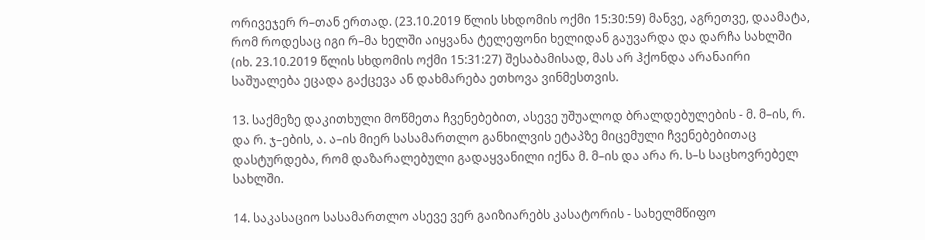ორივეჯერ რ–თან ერთად. (23.10.2019 წლის სხდომის ოქმი 15:30:59) მანვე, აგრეთვე, დაამატა, რომ როდესაც იგი რ–მა ხელში აიყვანა ტელეფონი ხელიდან გაუვარდა და დარჩა სახლში (იხ. 23.10.2019 წლის სხდომის ოქმი 15:31:27) შესაბამისად, მას არ ჰქონდა არანაირი საშუალება ეცადა გაქცევა ან დახმარება ეთხოვა ვინმესთვის.

13. საქმეზე დაკითხული მოწმეთა ჩვენებებით, ასევე უშუალოდ ბრალდებულების - მ. მ–ის, რ. და რ. ჯ–ების, ა. ა–ის მიერ სასამართლო განხილვის ეტაპზე მიცემული ჩვენებებითაც დასტურდება, რომ დაზარალებული გადაყვანილი იქნა მ. მ–ის და არა რ. ს–ს საცხოვრებელ სახლში.

14. საკასაციო სასამართლო ასევე ვერ გაიზიარებს კასატორის - სახელმწიფო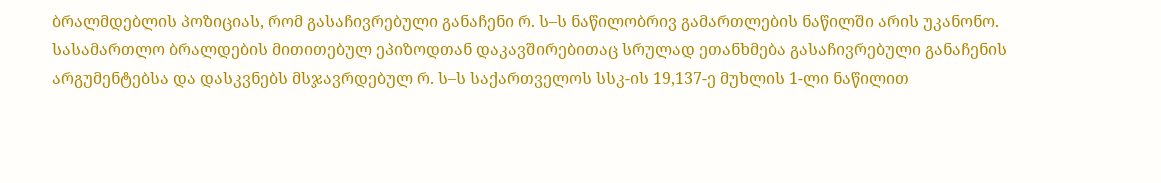ბრალმდებლის პოზიციას, რომ გასაჩივრებული განაჩენი რ. ს–ს ნაწილობრივ გამართლების ნაწილში არის უკანონო. სასამართლო ბრალდების მითითებულ ეპიზოდთან დაკავშირებითაც სრულად ეთანხმება გასაჩივრებული განაჩენის არგუმენტებსა და დასკვნებს მსჯავრდებულ რ. ს–ს საქართველოს სსკ-ის 19,137-ე მუხლის 1-ლი ნაწილით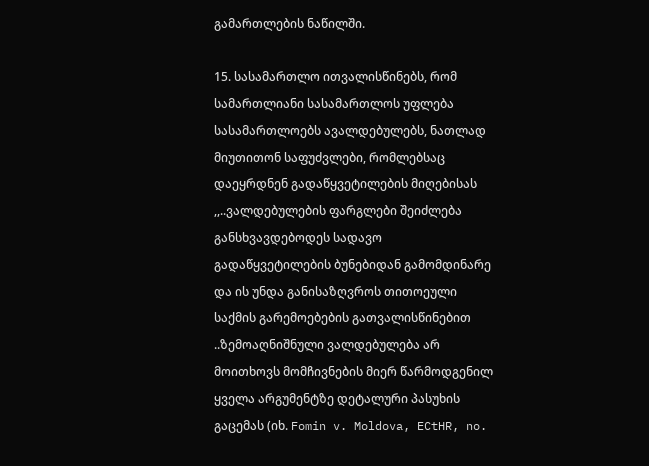გამართლების ნაწილში.

15. სასამართლო ითვალისწინებს, რომ სამართლიანი სასამართლოს უფლება სასამართლოებს ავალდებულებს, ნათლად მიუთითონ საფუძვლები, რომლებსაც დაეყრდნენ გადაწყვეტილების მიღებისას ,,..ვალდებულების ფარგლები შეიძლება განსხვავდებოდეს სადავო გადაწყვეტილების ბუნებიდან გამომდინარე და ის უნდა განისაზღვროს თითოეული საქმის გარემოებების გათვალისწინებით ..ზემოაღნიშნული ვალდებულება არ მოითხოვს მომჩივნების მიერ წარმოდგენილ ყველა არგუმენტზე დეტალური პასუხის გაცემას (იხ. Fomin v. Moldova, ECtHR, no.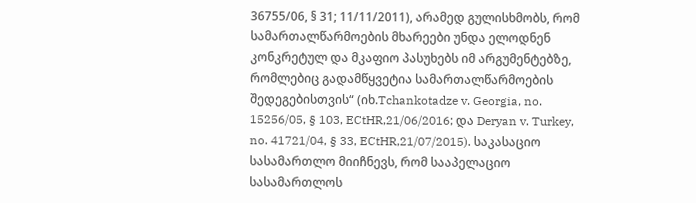36755/06, § 31; 11/11/2011), არამედ გულისხმობს, რომ სამართალწარმოების მხარეები უნდა ელოდნენ კონკრეტულ და მკაფიო პასუხებს იმ არგუმენტებზე, რომლებიც გადამწყვეტია სამართალწარმოების შედეგებისთვის“ (იხ.Tchankotadze v. Georgia, no. 15256/05, § 103, ECtHR,21/06/2016; და Deryan v. Turkey, no. 41721/04, § 33, ECtHR,21/07/2015). საკასაციო სასამართლო მიიჩნევს, რომ სააპელაციო სასამართლოს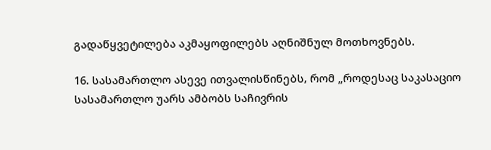გადაწყვეტილება აკმაყოფილებს აღნიშნულ მოთხოვნებს.

16. სასამართლო ასევე ითვალისწინებს, რომ „როდესაც საკასაციო სასამართლო უარს ამბობს საჩივრის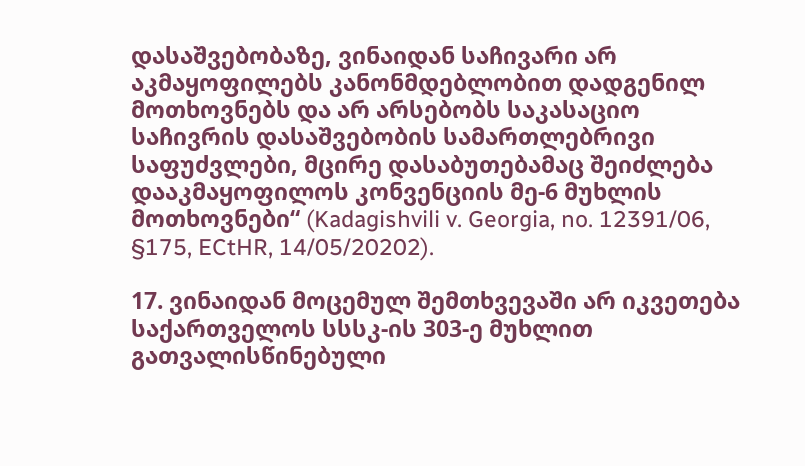დასაშვებობაზე, ვინაიდან საჩივარი არ აკმაყოფილებს კანონმდებლობით დადგენილ მოთხოვნებს და არ არსებობს საკასაციო საჩივრის დასაშვებობის სამართლებრივი საფუძვლები, მცირე დასაბუთებამაც შეიძლება დააკმაყოფილოს კონვენციის მე-6 მუხლის მოთხოვნები“ (Kadagishvili v. Georgia, no. 12391/06, §175, ECtHR, 14/05/20202).

17. ვინაიდან მოცემულ შემთხვევაში არ იკვეთება საქართველოს სსსკ-ის 303-ე მუხლით გათვალისწინებული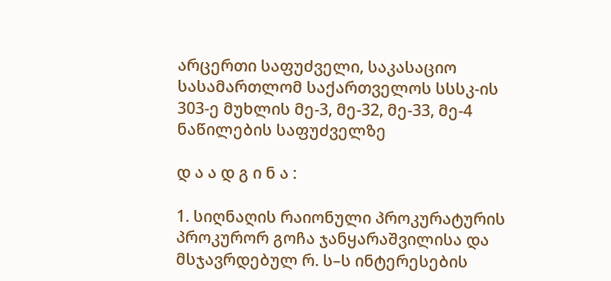არცერთი საფუძველი, საკასაციო სასამართლომ საქართველოს სსსკ-ის 303-ე მუხლის მე-3, მე-32, მე-33, მე-4 ნაწილების საფუძველზე

დ ა ა დ გ ი ნ ა :

1. სიღნაღის რაიონული პროკურატურის პროკურორ გოჩა ჯანყარაშვილისა და მსჯავრდებულ რ. ს–ს ინტერესების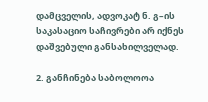დამცველის, ადვოკატ ნ. გ–ის საკასაციო საჩივრები არ იქნეს დაშვებული განსახილველად.

2. განჩინება საბოლოოა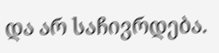და არ საჩივრდება.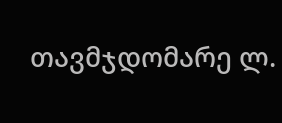თავმჯდომარე ლ.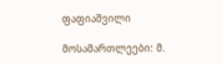ფაფიაშვილი

მოსამართლეები: მ.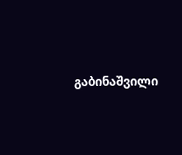გაბინაშვილი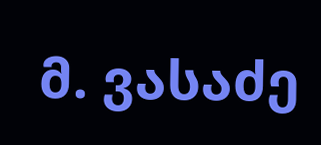მ. ვასაძე